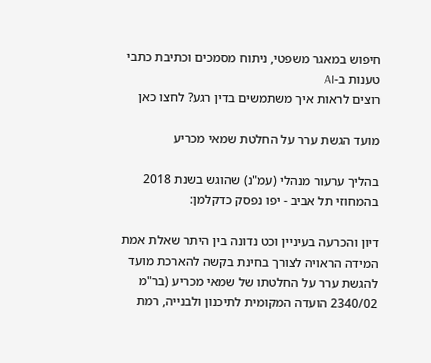חיפוש במאגר משפטי, ניתוח מסמכים וכתיבת כתבי טענות ב-AI
רוצים לראות איך משתמשים בדין רגע? לחצו כאן

מועד הגשת ערר על החלטת שמאי מכריע

בהליך ערעור מנהלי (עמ"נ) שהוגש בשנת 2018 בהמחוזי תל אביב - יפו נפסק כדקלמן:

דיון והכרעה בעיניין וכט נדונה בין היתר שאלת אמת המידה הראויה לצורך בחינת בקשה להארכת מועד להגשת ערר על החלטתו של שמאי מכריע (בר"מ 2340/02 הועדה המקומית לתיכנון ולבנייה, רמת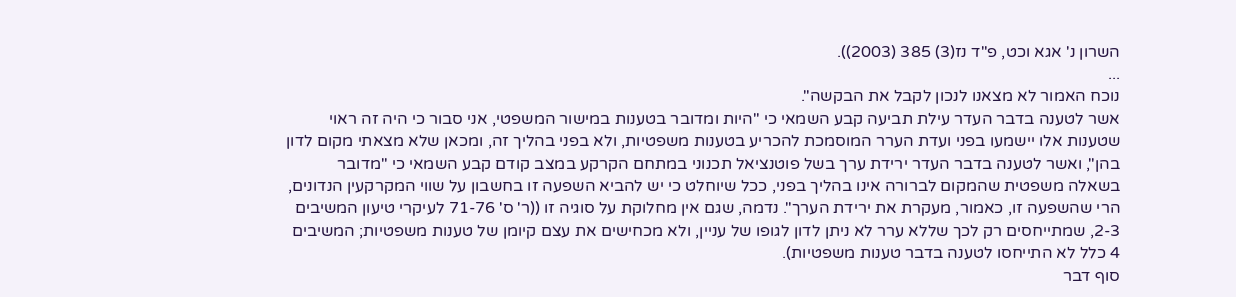השרון נ' אגא וכט, פ"ד נז(3) 385 (2003)).
...
נוכח האמור לא מצאנו לנכון לקבל את הבקשה".
אשר לטענה בדבר העדר עילת תביעה קבע השמאי כי "היות ומדובר בטענות במישור המשפטי, אני סבור כי היה זה ראוי שטענות אלו יישמעו בפני ועדת הערר המוסמכת להכריע בטענות משפטיות, ולא בפני בהליך זה, ומכאן שלא מצאתי מקום לדון בהן", ואשר לטענה בדבר העדר ירידת ערך בשל פוטנציאל תכנוני במתחם הקרקע במצב קודם קבע השמאי כי "מדובר בשאלה משפטית שהמקום לברורה אינו בהליך בפני, ככל שיוחלט כי יש להביא השפעה זו בחשבון על שווי המקרקעין הנדונים, הרי שהשפעה זו, כאמור, מעקרת את ירידת הערך". נדמה, שגם אין מחלוקת על סוגיה זו ((ר' ס' 71-76 לעיקרי טיעון המשיבים 2-3, שמתייחסים רק לכך שללא ערר לא ניתן לדון לגופו של עניין, ולא מכחישים את עצם קיומן של טענות משפטיות; המשיבים 4 כלל לא התייחסו לטענה בדבר טענות משפטיות).
סוף דבר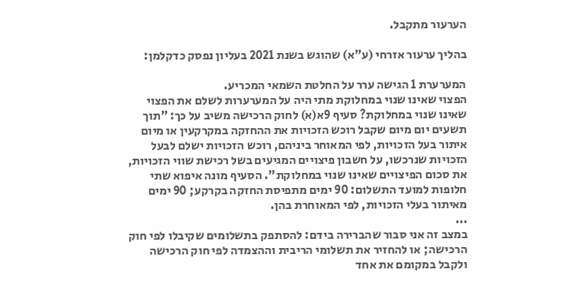הערעור מתקבל.

בהליך ערעור אזרחי (ע"א) שהוגש בשנת 2021 בעליון נפסק כדקלמן:

המערערת 1 הגישה ערר על החלטת השמאי המכריע.
הפצוי שאינו שנוי במחלוקת מתי היה על המערערות לשלם את הפצוי שאינו שנוי במחלוקת? סעיף 9א(א) לחוק הרכישה משיב על כך: "תוך תשעים יום מיום שקבל רוכש הזכויות את ההחזקה במקרקעין או מיום איתור בעל הזכויות, לפי המאוחר ביניהם, רוכש הזכויות ישלם לבעל הזכויות שנרכשו, על חשבון פיצויים המגיעים בשל רכישת שווי הזכויות, את סכום הפיצויים שאינו שנוי במחלוקת". הסעיף מונה איפוא שתי חלופות למועד התשלום: 90 ימים מתפיסת החזקה בקרקע; 90 ימים מאיתור בעלי הזכויות, לפי המאוחרת בהן.
...
במצב זה אני סבור שהברירה בידם: להסתפק בתשלומים שקיבלו לפי חוק הרכישה; או להחזיר את תשלומי הריבית וההצמדה לפי חוק הרכישה ולקבל במקומם את אחד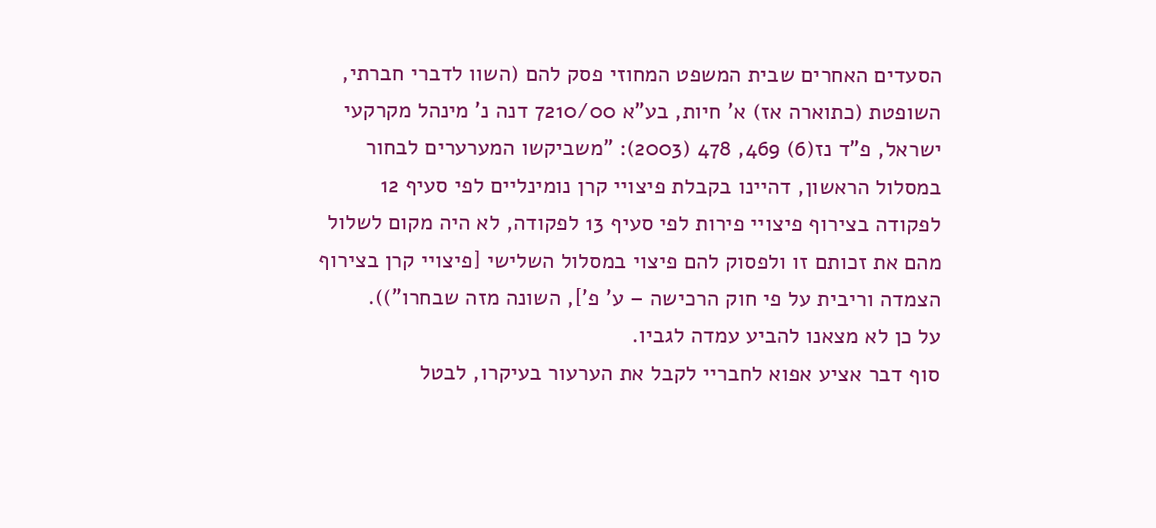הסעדים האחרים שבית המשפט המחוזי פסק להם (השוו לדברי חברתי, השופטת (כתוארה אז) א' חיות, בע"א 7210/00 דנה נ' מינהל מקרקעי ישראל, פ"ד נז(6) 469, 478 (2003): "משביקשו המערערים לבחור במסלול הראשון, דהיינו בקבלת פיצויי קרן נומינליים לפי סעיף 12 לפקודה בצירוף פיצויי פירות לפי סעיף 13 לפקודה, לא היה מקום לשלול מהם את זכותם זו ולפסוק להם פיצוי במסלול השלישי [פיצויי קרן בצירוף הצמדה וריבית על פי חוק הרכישה – ע' פ'], השונה מזה שבחרו")).
על כן לא מצאנו להביע עמדה לגביו.
סוף דבר אציע אפוא לחבריי לקבל את הערעור בעיקרו, לבטל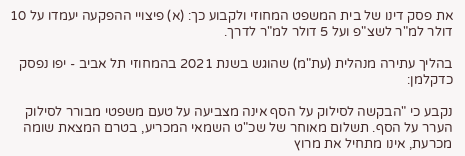את פסק דינו של בית המשפט המחוזי ולקבוע כך: (א) פיצויי ההפקעה יעמדו על 10 דולר למ"ר לשצ"פ ועל 5 דולר למ"ר לדרך.

בהליך עתירה מנהלית (עת"מ) שהוגש בשנת 2021 בהמחוזי תל אביב - יפו נפסק כדקלמן:

נקבע כי "הבקשה לסילוק על הסף אינה מצביעה על טעם משפטי מבורר לסילוק הערר על הסף. תשלום מאוחר של שכ"ט השמאי המכריע, בטרם המצאת שומה מכרעת, אינו מתחיל את מרוץ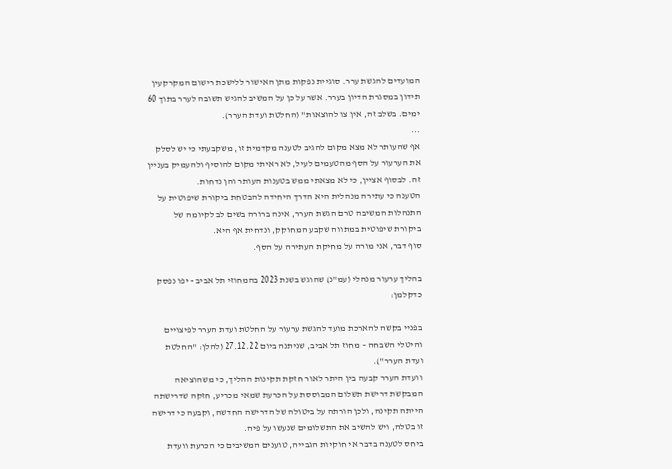המועדים להגשת ערר. סוגיית נפקות מתן האישור ללישכת רישום המקרקעין תידון במסגרת הדיון בערר. אשר על כן על המשיב להגיש תשובה לערר בתוך 60 ימים. בשלב זה, אין צו להוצאות" (החלטת ועדת הערר).
...
אף שהעותר לא מצא מקום להגיב לטענה מקדמית זו, משקבעתי כי יש לסלק את הערעור על הסף מהטעמים לעיל, לא ראיתי מקום להוסיף ולהעמיק בעניין זה. לבסוף אציין, כי לא מצאתי ממש בטענות העותר והן נדחות.
הטענה כי עתירה מנהלית היא הדרך היחידה להבטחת ביקורת שיפוטית על התנהלות המשיבה טרם הגשת הערר, אינה ברורה בשים לב לקיומה של ביקורת שיפוטית במתווה שקבע המחוקק, ונדחית אף היא.
סוף דבר, אני מורה על מחיקת העתירה על הסף.

בהליך ערעור מנהלי (עמ"נ) שהוגש בשנת 2023 בהמחוזי תל אביב - יפו נפסק כדקלמן:

בפניי בקשה להארכת מועד להגשת ערעור על החלטת ועדת הערר לפיצויים והיטלי השבחה – מחוז תל אביב, שניתנה ביום 27.12.22 (להלן: "החלטת ועדת הערר").
וועדת הערר קבעה בין היתר לאור חזקת תקינות ההליך, כי משהוציאה המבקשת דרישת תשלום המבוססת על הכרעת שמאי מכריע, חזקה שדרישתה הייתה תקינה, ולכן הורתה על ביטולה של הדרישה החדשה, וקבעה כי דרישה זו בטלה, ויש להשיב את התשלומים שנעשו על פיה.
ביחס לטענה בדבר אי חוקיות הגבייה, טוענים המשיבים כי הכרעת וועדת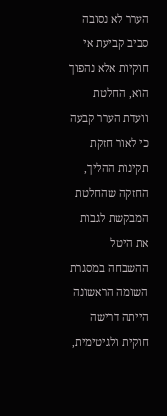הערר לא נסובה סביב קביעת אי חוקיות אלא נהפוך הוא, החלטת וועדת הערר קבעה כי לאור חזקת תקינות ההליך, החזקה שהחלטת המבקשת לגבות את היטל ההשבחה במסגרת השומה הראשונה הייתה דרישה חוקית ולגיטימית,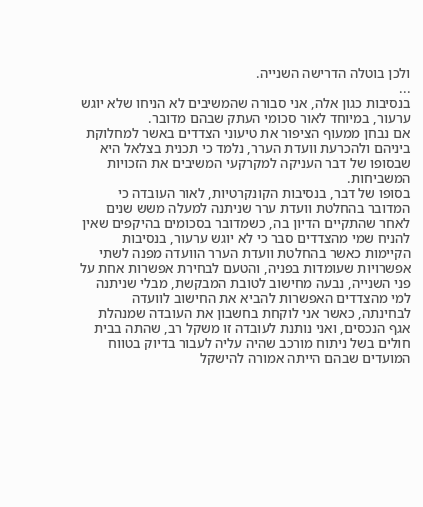ולכן בוטלה הדרישה השנייה.
...
בנסיבות כגון אלה, אני סבורה שהמשיבים לא הניחו שלא יוגש ערעור, במיוחד לאור סכומי העתק שבהם מדובר.
אם נבחן ממעוף הציפור את טיעוני הצדדים באשר למחלוקת ביניהם ולהכרעת וועדת הערר, נלמד כי תכנית בצלאל היא שבסופו של דבר העניקה למקרקעי המשיבים את הזכויות המשביחות.
בסופו של דבר, בנסיבות הקונקרטיות, לאור העובדה כי המדובר בהחלטת וועדת ערר שניתנה למעלה משש שנים לאחר שהתקיים הדיון בה, כשמדובר בסכומים בהיקפים שאין להניח שמי מהצדדים סבר כי לא יוגש ערעור, בנסיבות הקיימות כאשר בהחלטת וועדת הערר הוועדה מפנה לשתי אפשרויות שעומדות בפניה, והטעם לבחירת אפשרות אחת על פני השנייה, נבעה מחישוב לטובת המבקשת, מבלי שניתנה למי מהצדדים האפשרות להביא את החישוב לוועדה לבחינתה, כאשר אני לוקחת בחשבון את העובדה שמנהלת אגף הנכסים, ואני נותנת לעובדה זו משקל רב, שהתה בבית חולים בשל ניתוח מורכב שהיה עליה לעבור בדיוק בטווח המועדים שבהם הייתה אמורה להישקל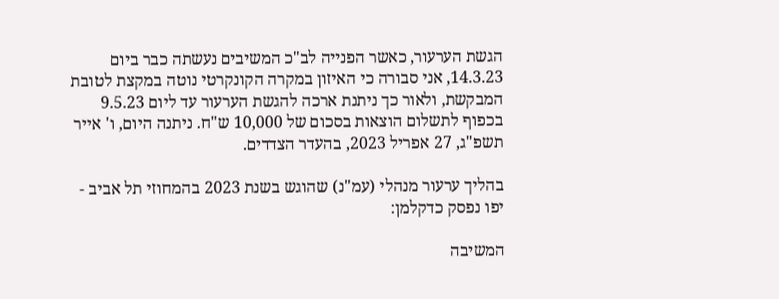הגשת הערעור, כאשר הפנייה לב"כ המשיבים נעשתה כבר ביום 14.3.23, אני סבורה כי האיזון במקרה הקונקרטי נוטה במקצת לטובת המבקשת, ולאור כך ניתנת ארכה להגשת הערעור עד ליום 9.5.23 בכפוף לתשלום הוצאות בסכום של 10,000 ש"ח. ניתנה היום, ו' אייר תשפ"ג, 27 אפריל 2023, בהעדר הצדדים.

בהליך ערעור מנהלי (עמ"נ) שהוגש בשנת 2023 בהמחוזי תל אביב - יפו נפסק כדקלמן:

המשיבה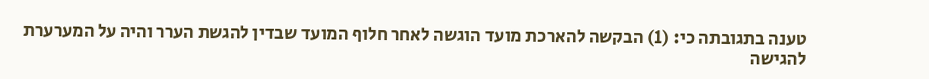טענה בתגובתה כי: (1) הבקשה להארכת מועד הוגשה לאחר חלוף המועד שבדין להגשת הערר והיה על המערערת להגישה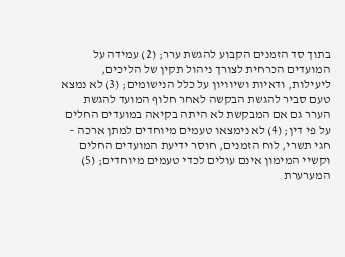בתוך סד הזמנים הקבוע להגשת ערר; (2) עמידה על המועדים הכרחית לצורך ניהול תקין של הליכים, ליעילות, ודאיות ושיוויון על כלל הנישומים; (3) לא נמצא טעם סביר להגשת הבקשה לאחר חלוף המועד להגשת הערר גם אם המבקשת לא היתה בקיאה במועדים החלים על פי דין; (4) לא נימצאו טעמים מיוחדים למתן ארכה – חגי תשרי, לוח הזמנים, חוסר ידיעת המועדים החלים וקשיי המימון אינם עולים לכדי טעמים מיוחדים; (5) המערערת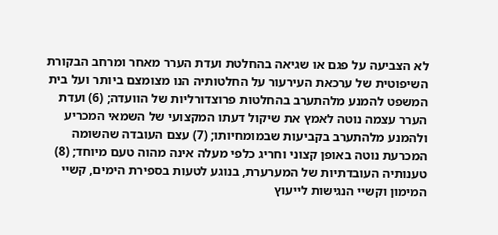לא הצביעה על פגם או שגיאה בהחלטת ועדת הערר מאחר ומרחב הבקורת השיפוטית של ערכאת העירעור על החלטותיה הנו מצומצם ביותר ועל בית המשפט להמנע מלהתערב בהחלטות פרוצדורליות של הוועדה; (6) ועדת הערר עצמה נוטה לאמץ את שיקול דעתו המקצועי של השמאי המכריע ולהמנע מלהתערב בקביעות שבמומחיותו; (7) עצם העובדה שהשומה המכרעת נוטה באופן קצוני וחריג כלפי מעלה אינה מהוה טעם מיוחד; (8) טענותיה העובדתיות של המערערת, בנוגע לטעות בספירת הימים, קשיי המימון וקשיי הנגישות לייעוץ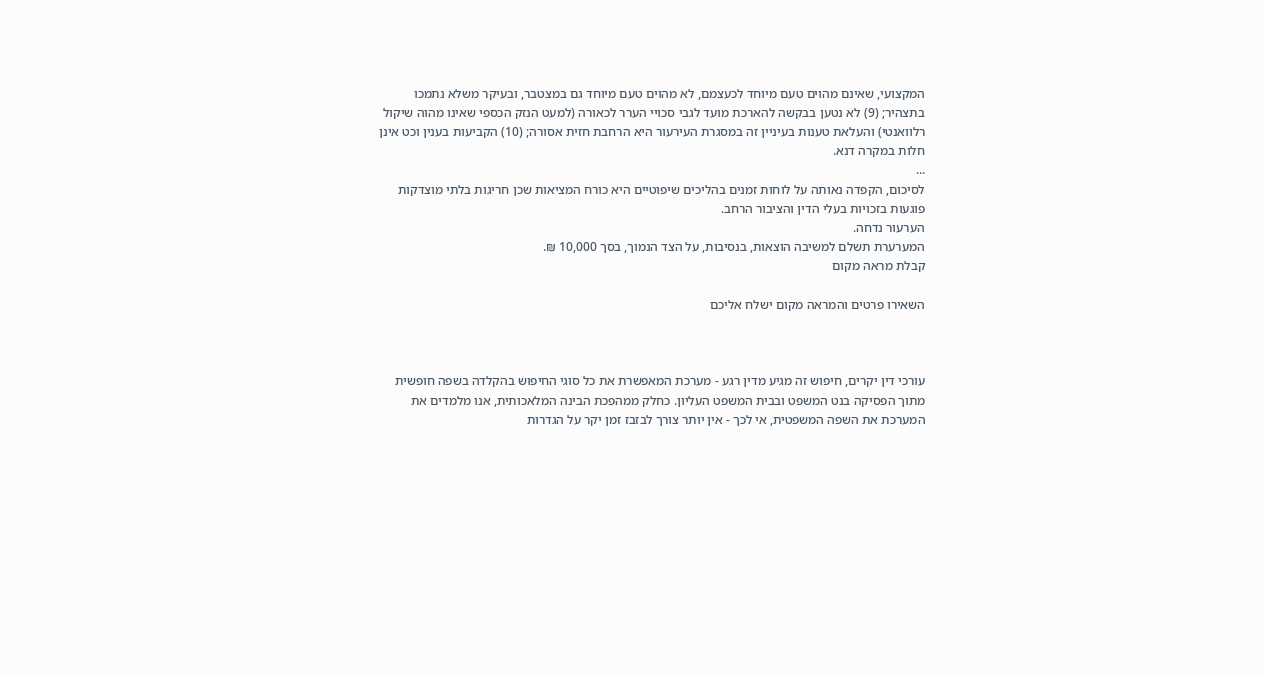המקצועי, שאינם מהוים טעם מיוחד לכעצמם, לא מהוים טעם מיוחד גם במצטבר, ובעיקר משלא נתמכו בתצהיר; (9) לא נטען בבקשה להארכת מועד לגבי סכויי הערר לכאורה (למעט הנזק הכספי שאינו מהוה שיקול רלוואנטי) והעלאת טענות בעיניין זה במסגרת העירעור היא הרחבת חזית אסורה; (10) הקביעות בענין וכט אינן חלות במקרה דנא.
...
לסיכום, הקפדה נאותה על לוחות זמנים בהליכים שיפוטיים היא כורח המציאות שכן חריגות בלתי מוצדקות פוגעות בזכויות בעלי הדין והציבור הרחב.
הערעור נדחה.
המערערת תשלם למשיבה הוצאות, בנסיבות, על הצד הנמוך, בסך 10,000 ₪.
קבלת מראה מקום

השאירו פרטים והמראה מקום ישלח אליכם



עורכי דין יקרים, חיפוש זה מגיע מדין רגע - מערכת המאפשרת את כל סוגי החיפוש בהקלדה בשפה חופשית מתוך הפסיקה בנט המשפט ובבית המשפט העליון. כחלק ממהפכת הבינה המלאכותית, אנו מלמדים את המערכת את השפה המשפטית, אי לכך - אין יותר צורך לבזבז זמן יקר על הגדרות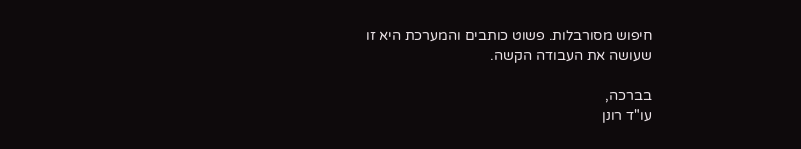חיפוש מסורבלות. פשוט כותבים והמערכת היא זו שעושה את העבודה הקשה.

בברכה,
עו"ד רונן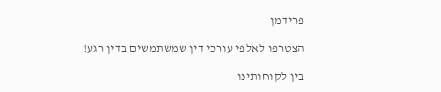פרידמן

הצטרפו לאלפי עורכי דין שמשתמשים בדין רגע!

בין לקוחותינו